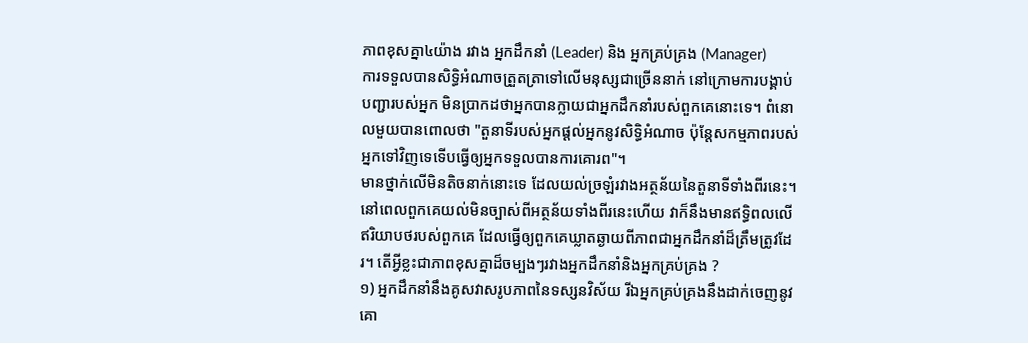ភាពខុសគ្នា៤យ៉ាង រវាង អ្នកដឹកនាំ (Leader) និង អ្នកគ្រប់គ្រង (Manager)
ការទទួលបានសិទ្ធិអំណាចត្រួតត្រាទៅលើមនុស្សជាច្រើននាក់ នៅក្រោមការបង្គាប់បញ្ជារបស់អ្នក មិនប្រាកដថាអ្នកបានក្លាយជាអ្នកដឹកនាំរបស់ពួកគេនោះទេ។ ពំនោលមួយបានពោលថា "តួនាទីរបស់អ្នកផ្ដល់អ្នកនូវសិទ្ធិអំណាច ប៉ុន្តែសកម្មភាពរបស់អ្នកទៅវិញទេទើបធ្វើឲ្យអ្នកទទួលបានការគោរព"។
មានថ្នាក់លើមិនតិចនាក់នោះទេ ដែលយល់ច្រឡំរវាងអត្ថន័យនៃតួនាទីទាំងពីរនេះ។ នៅពេលពួកគេយល់មិនច្បាស់ពីអត្ថន័យទាំងពីរនេះហើយ វាក៏នឹងមានឥទ្ធិពលលើឥរិយាបថរបស់ពួកគេ ដែលធ្វើឲ្យពួកគេឃ្លាតឆ្ងាយពីភាពជាអ្នកដឹកនាំដ៏ត្រឹមត្រូវដែរ។ តើអ្វីខ្លះជាភាពខុសគ្នាដ៏ចម្បងៗរវាងអ្នកដឹកនាំនិងអ្នកគ្រប់គ្រង ?
១) អ្នកដឹកនាំនឹងគូសវាសរូបភាពនៃទស្សនវិស័យ រីឯអ្នកគ្រប់គ្រងនឹងដាក់ចេញនូវគោ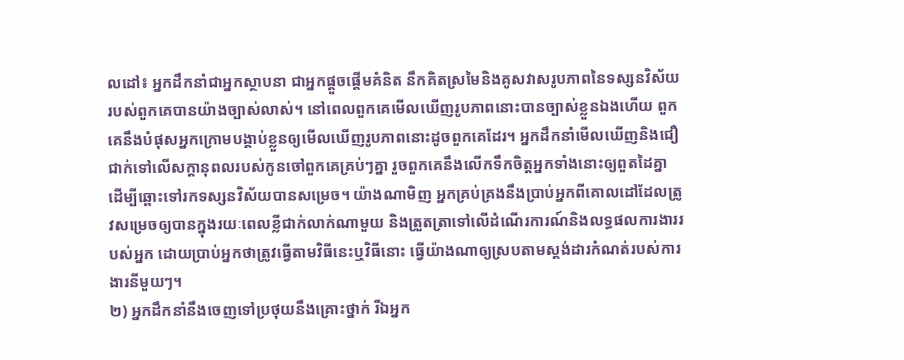លដៅ៖ អ្នកដឹកនាំជាអ្នកស្ថាបនា ជាអ្នកផ្ដួចផ្ដើមគំនិត នឹកគិតស្រមៃនិងគូសវាសរូបភាពនៃទស្សនវិស័យរបស់ពួកគេបានយ៉ាងច្បាស់លាស់។ នៅពេលពួកគេមើលឃើញរូបភាពនោះបានច្បាស់ខ្លួនឯងហើយ ពួកគេនឹងបំផុសអ្នកក្រោមបង្គាប់ខ្លួនឲ្យមើលឃើញរូបភាពនោះដូចពួកគេដែរ។ អ្នកដឹកនាំមើលឃើញនិងជឿជាក់ទៅលើសក្ដានុពលរបស់កូនចៅពួកគេគ្រប់ៗគ្នា រួចពួកគេនឹងលើកទឹកចិត្តអ្នកទាំងនោះឲ្យពួតដៃគ្នា ដើម្បីឆ្ពោះទៅរកទស្សនវិស័យបានសម្រេច។ យ៉ាងណាមិញ អ្នកគ្រប់គ្រងនឹងប្រាប់អ្នកពីគោលដៅដែលត្រូវសម្រេចឲ្យបានក្នុងរយៈពេលខ្លីជាក់លាក់ណាមួយ និងត្រួតត្រាទៅលើដំណើរការណ៍និងលទ្ធផលការងាររបស់អ្នក ដោយប្រាប់អ្នកថាត្រូវធ្វើតាមវិធីនេះឬវិធីនោះ ធ្វើយ៉ាងណាឲ្យស្របតាមស្តង់ដារកំណត់របស់ការងារនីមួយៗ។
២) អ្នកដឹកនាំនឹងចេញទៅប្រថុយនឹងគ្រោះថ្នាក់ រីឯអ្នក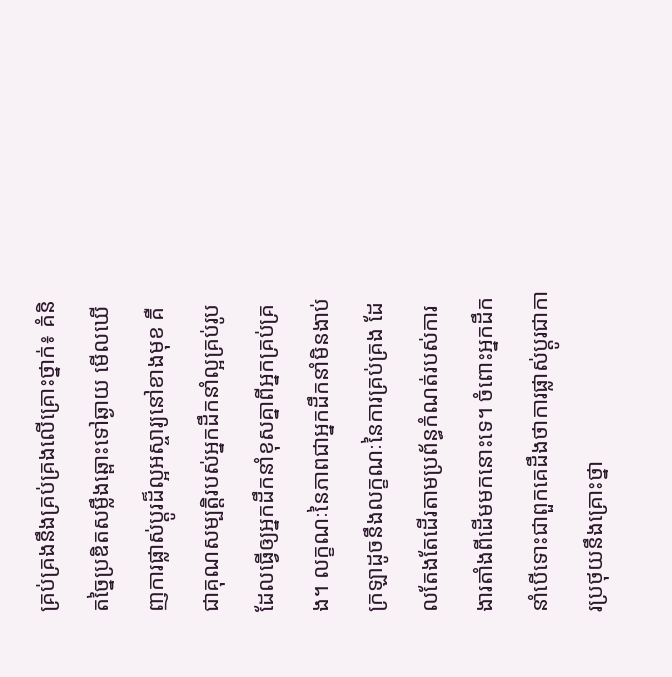គ្រប់គ្រងនឹងគ្រប់គ្រងលើគ្រោះថ្នាក់៖ គំនិតច្នៃប្រឌិតសម្លឹងឆ្ពោះទៅឆ្ងាយ មើលឃើញការផ្លាស់ប្ដូរដ៏ល្អអស្ចារ្យនៅខាងមុខ គឺជាគុណសម្បត្តិរបស់អ្នកដឹកនាំល្អគ្រប់រូប ដែលធ្វើឲ្យអ្នកដឹកនាំខុសគ្នាពីអ្នកគ្រប់គ្រង។ លក្ខណៈនៃភាពជាអ្នកដឹកនាំមិនងាប់ក្រឡាដូចនឹងលក្ខណៈនៃការគ្រប់គ្រង ដែលតែងតែដើរតាមប្រព័ន្ធកំណត់របស់ការងារតាំងពីដើមមកនោះទេ។ ចំពោះអ្នកដឹកនាំបើទោះជាពួកគេដឹងថាការផ្លាស់ប្ដូរជាការប្រថុយនឹងគ្រោះថ្នា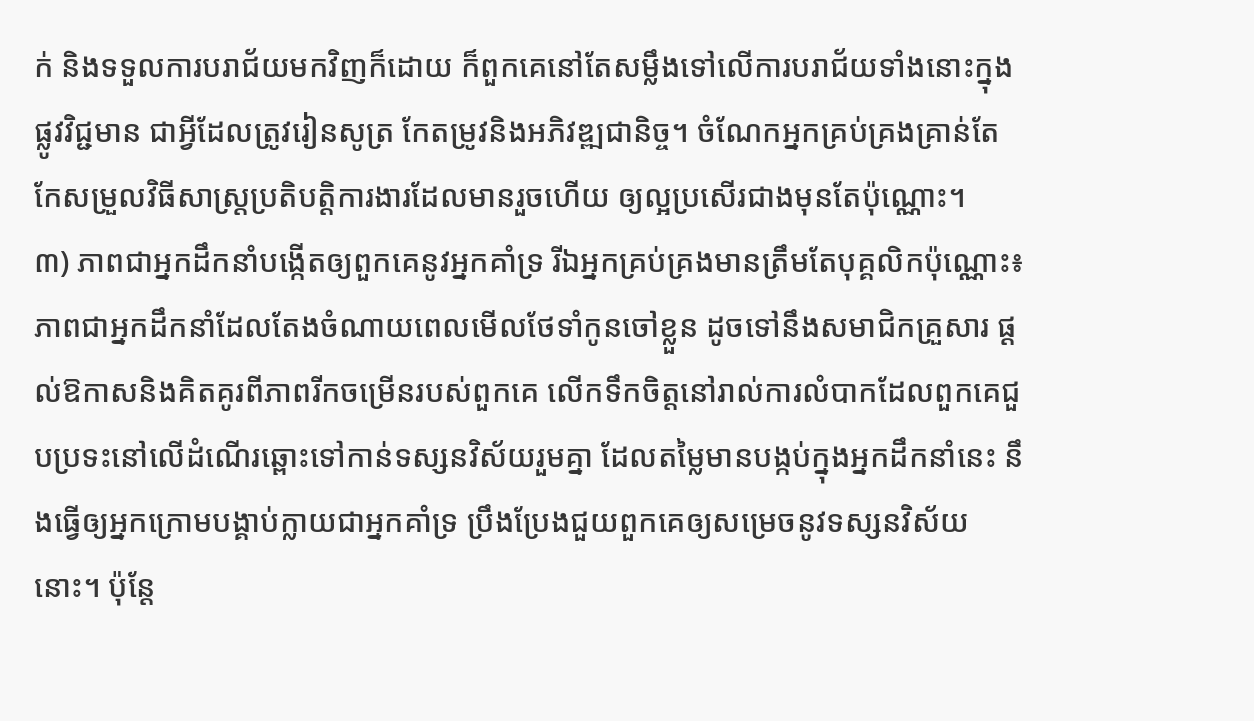ក់ និងទទួលការបរាជ័យមកវិញក៏ដោយ ក៏ពួកគេនៅតែសម្លឹងទៅលើការបរាជ័យទាំងនោះក្នុងផ្លូវវិជ្ជមាន ជាអ្វីដែលត្រូវរៀនសូត្រ កែតម្រូវនិងអភិវឌ្ឍជានិច្ច។ ចំណែកអ្នកគ្រប់គ្រងគ្រាន់តែកែសម្រួលវិធីសាស្ត្រប្រតិបត្តិការងារដែលមានរួចហើយ ឲ្យល្អប្រសើរជាងមុនតែប៉ុណ្ណោះ។
៣) ភាពជាអ្នកដឹកនាំបង្កើតឲ្យពួកគេនូវអ្នកគាំទ្រ រីឯអ្នកគ្រប់គ្រងមានត្រឹមតែបុគ្គលិកប៉ុណ្ណោះ៖ ភាពជាអ្នកដឹកនាំដែលតែងចំណាយពេលមើលថែទាំកូនចៅខ្លួន ដូចទៅនឹងសមាជិកគ្រួសារ ផ្ដល់ឱកាសនិងគិតគូរពីភាពរីកចម្រើនរបស់ពួកគេ លើកទឹកចិត្តនៅរាល់ការលំបាកដែលពួកគេជួបប្រទះនៅលើដំណើរឆ្ពោះទៅកាន់ទស្សនវិស័យរួមគ្នា ដែលតម្លៃមានបង្កប់ក្នុងអ្នកដឹកនាំនេះ នឹងធ្វើឲ្យអ្នកក្រោមបង្គាប់ក្លាយជាអ្នកគាំទ្រ ប្រឹងប្រែងជួយពួកគេឲ្យសម្រេចនូវទស្សនវិស័យនោះ។ ប៉ុន្តែ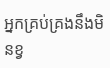អ្នកគ្រប់គ្រងនឹងមិនខ្វ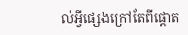ល់អ្វីផ្សេងក្រៅតែពីផ្ដោត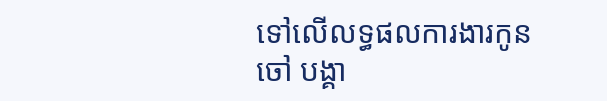ទៅលើលទ្ធផលការងារកូនចៅ បង្គា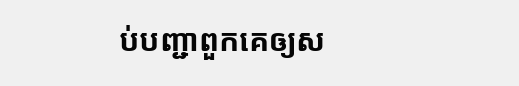ប់បញ្ជាពួកគេឲ្យស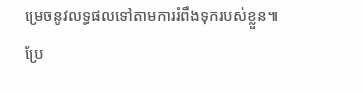ម្រេចនូវលទ្ធផលទៅតាមការរំពឹងទុករបស់ខ្លួន៕
ប្រែ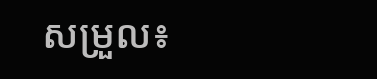សម្រួល៖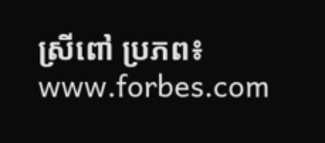ស្រីពៅ ប្រភព៖ www.forbes.com